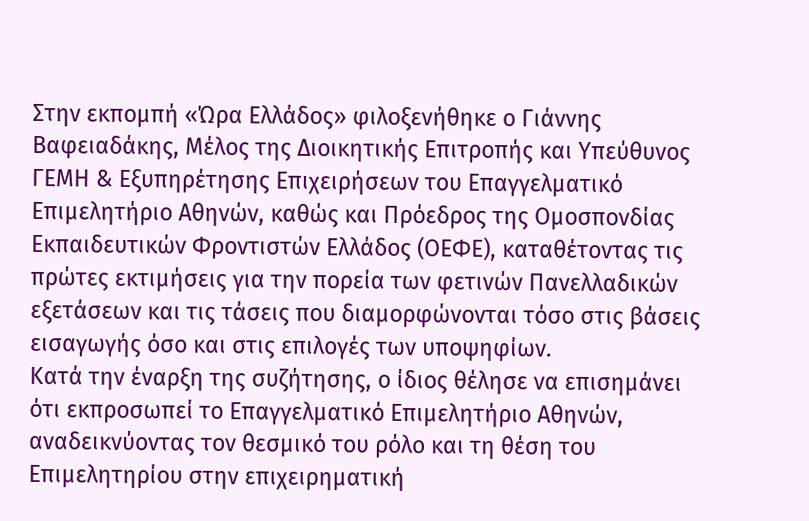Στην εκπομπή «Ώρα Ελλάδος» φιλοξενήθηκε ο Γιάννης Βαφειαδάκης, Μέλος της Διοικητικής Επιτροπής και Υπεύθυνος ΓΕΜΗ & Εξυπηρέτησης Επιχειρήσεων του Επαγγελματικό Επιμελητήριο Αθηνών, καθώς και Πρόεδρος της Ομοσπονδίας Εκπαιδευτικών Φροντιστών Ελλάδος (ΟΕΦΕ), καταθέτοντας τις πρώτες εκτιμήσεις για την πορεία των φετινών Πανελλαδικών εξετάσεων και τις τάσεις που διαμορφώνονται τόσο στις βάσεις εισαγωγής όσο και στις επιλογές των υποψηφίων.
Κατά την έναρξη της συζήτησης, ο ίδιος θέλησε να επισημάνει ότι εκπροσωπεί το Επαγγελματικό Επιμελητήριο Αθηνών, αναδεικνύοντας τον θεσμικό του ρόλο και τη θέση του Επιμελητηρίου στην επιχειρηματική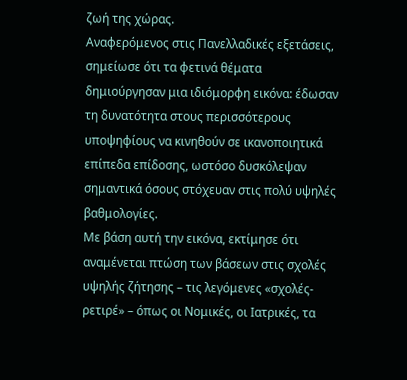ζωή της χώρας.
Αναφερόμενος στις Πανελλαδικές εξετάσεις, σημείωσε ότι τα φετινά θέματα δημιούργησαν μια ιδιόμορφη εικόνα: έδωσαν τη δυνατότητα στους περισσότερους υποψηφίους να κινηθούν σε ικανοποιητικά επίπεδα επίδοσης, ωστόσο δυσκόλεψαν σημαντικά όσους στόχευαν στις πολύ υψηλές βαθμολογίες.
Με βάση αυτή την εικόνα, εκτίμησε ότι αναμένεται πτώση των βάσεων στις σχολές υψηλής ζήτησης – τις λεγόμενες «σχολές-ρετιρέ» – όπως οι Νομικές, οι Ιατρικές, τα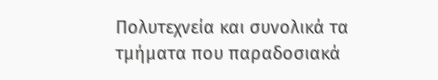Πολυτεχνεία και συνολικά τα τμήματα που παραδοσιακά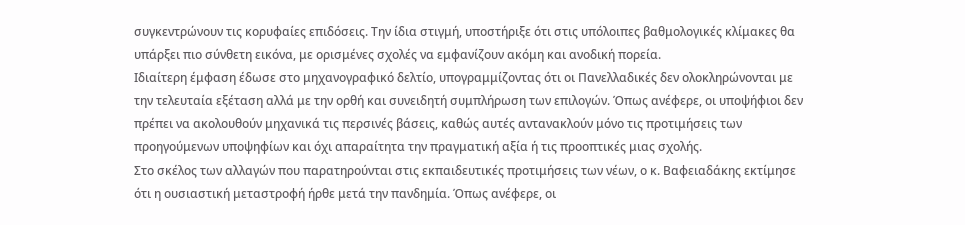συγκεντρώνουν τις κορυφαίες επιδόσεις. Την ίδια στιγμή, υποστήριξε ότι στις υπόλοιπες βαθμολογικές κλίμακες θα υπάρξει πιο σύνθετη εικόνα, με ορισμένες σχολές να εμφανίζουν ακόμη και ανοδική πορεία.
Ιδιαίτερη έμφαση έδωσε στο μηχανογραφικό δελτίο, υπογραμμίζοντας ότι οι Πανελλαδικές δεν ολοκληρώνονται με την τελευταία εξέταση αλλά με την ορθή και συνειδητή συμπλήρωση των επιλογών. Όπως ανέφερε, οι υποψήφιοι δεν πρέπει να ακολουθούν μηχανικά τις περσινές βάσεις, καθώς αυτές αντανακλούν μόνο τις προτιμήσεις των προηγούμενων υποψηφίων και όχι απαραίτητα την πραγματική αξία ή τις προοπτικές μιας σχολής.
Στο σκέλος των αλλαγών που παρατηρούνται στις εκπαιδευτικές προτιμήσεις των νέων, ο κ. Βαφειαδάκης εκτίμησε ότι η ουσιαστική μεταστροφή ήρθε μετά την πανδημία. Όπως ανέφερε, οι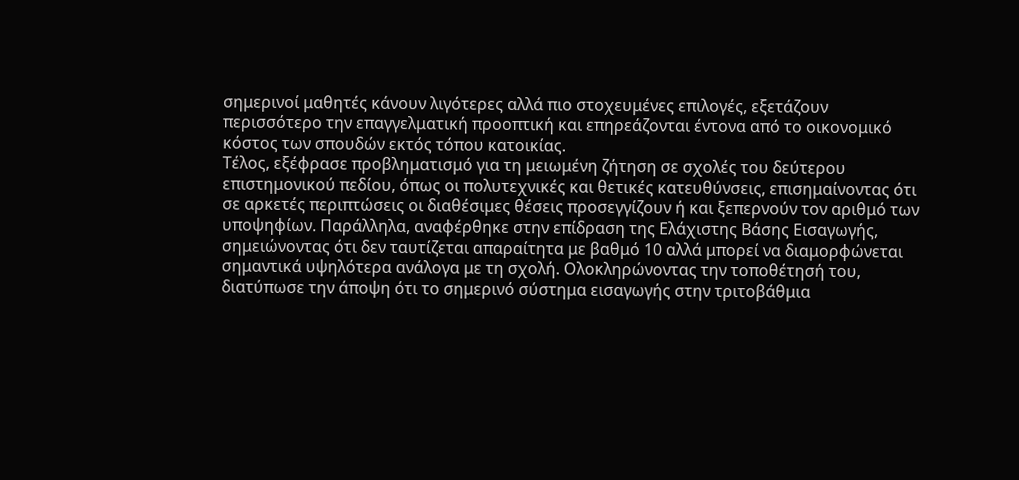σημερινοί μαθητές κάνουν λιγότερες αλλά πιο στοχευμένες επιλογές, εξετάζουν περισσότερο την επαγγελματική προοπτική και επηρεάζονται έντονα από το οικονομικό κόστος των σπουδών εκτός τόπου κατοικίας.
Τέλος, εξέφρασε προβληματισμό για τη μειωμένη ζήτηση σε σχολές του δεύτερου επιστημονικού πεδίου, όπως οι πολυτεχνικές και θετικές κατευθύνσεις, επισημαίνοντας ότι σε αρκετές περιπτώσεις οι διαθέσιμες θέσεις προσεγγίζουν ή και ξεπερνούν τον αριθμό των υποψηφίων. Παράλληλα, αναφέρθηκε στην επίδραση της Ελάχιστης Βάσης Εισαγωγής, σημειώνοντας ότι δεν ταυτίζεται απαραίτητα με βαθμό 10 αλλά μπορεί να διαμορφώνεται σημαντικά υψηλότερα ανάλογα με τη σχολή. Ολοκληρώνοντας την τοποθέτησή του, διατύπωσε την άποψη ότι το σημερινό σύστημα εισαγωγής στην τριτοβάθμια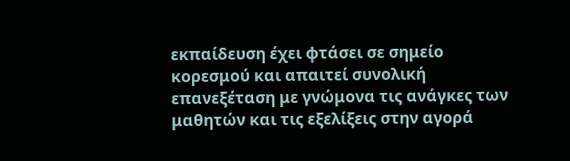εκπαίδευση έχει φτάσει σε σημείο κορεσμού και απαιτεί συνολική επανεξέταση με γνώμονα τις ανάγκες των μαθητών και τις εξελίξεις στην αγορά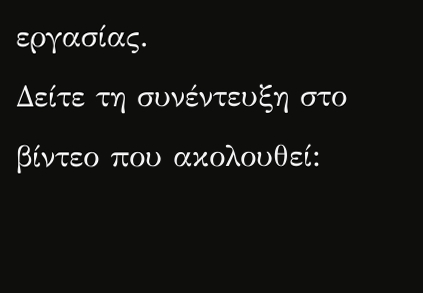εργασίας.
Δείτε τη συνέντευξη στο βίντεο που ακολουθεί: